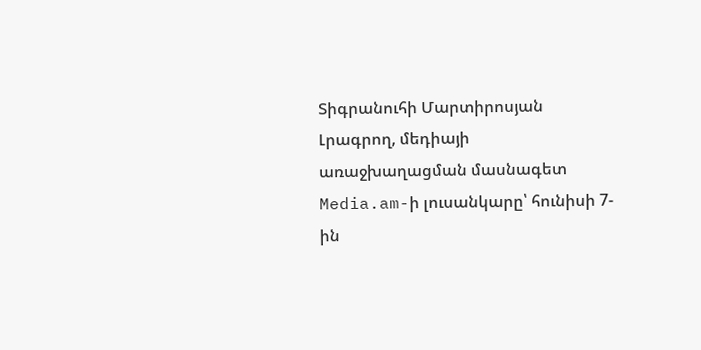Տիգրանուհի Մարտիրոսյան
Լրագրող, մեդիայի առաջխաղացման մասնագետ
Media.am-ի լուսանկարը՝ հունիսի 7-ին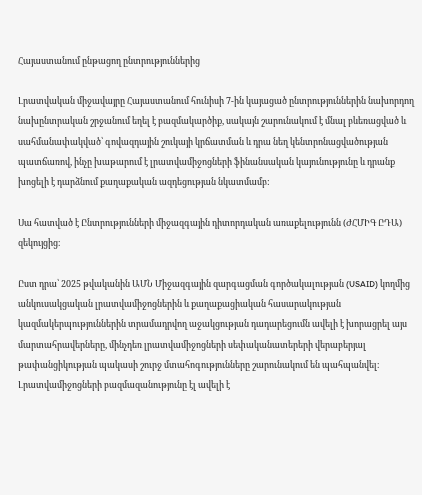Հայաստանում ընթացող ընտրություններից

Լրատվական միջավայրը Հայաստանում հունիսի 7-ին կայացած ընտրություններին նախորդող նախընտրական շրջանում եղել է բազմակարծիք, սակայն շարունակում է մնալ բևեռացված և սահմանափակված՝ գովազդային շուկայի կրճատման և դրա նեղ կենտրոնացվածության պատճառով, ինչը խաթարում է լրատվամիջոցների ֆինանսական կայունությունը և դրանք խոցելի է դարձնում քաղաքական ազդեցության նկատմամբ:

Սա հատված է Ընտրությունների միջազգային դիտորդական առաքելությունն (ԺՀՄԻԳ ԸԴԱ)  զեկույցից։

Ըստ դրա՝ 2025 թվականին ԱՄՆ Միջազգային զարգացման գործակալության (USAID) կողմից անկուսակցական լրատվամիջոցներին և քաղաքացիական հասարակության կազմակերպություններին տրամադրվող աջակցության դադարեցումն ավելի է խորացրել այս մարտահրավերները, մինչդեռ լրատվամիջոցների սեփականատերերի վերաբերյալ թափանցիկության պակասի շուրջ մտահոգությունները շարունակում են պահպանվել։ Լրատվամիջոցների բազմազանությունը էլ ավելի է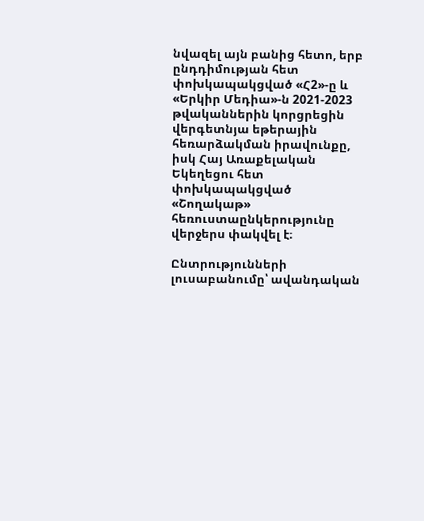նվազել այն բանից հետո, երբ ընդդիմության հետ փոխկապակցված «Հ2»-ը և «Երկիր Մեդիա»-ն 2021-2023 թվականներին կորցրեցին վերգետնյա եթերային հեռարձակման իրավունքը, իսկ Հայ Առաքելական Եկեղեցու հետ փոխկապակցված «Շողակաթ» հեռուստաընկերությունը վերջերս փակվել է։

Ընտրությունների լուսաբանումը՝ ավանդական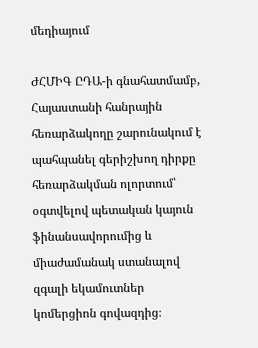մեդիայում

ԺՀՄԻԳ ԸԴԱ-ի գնահատմամբ, Հայաստանի հանրային հեռարձակողը շարունակում է պահպանել գերիշխող դիրքը հեռարձակման ոլորտում՝ օգտվելով պետական կայուն ֆինանսավորումից և միաժամանակ ստանալով զգալի եկամուտներ կոմերցիոն գովազդից։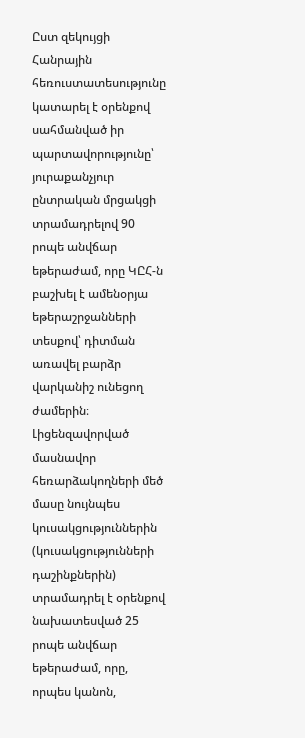Ըստ զեկույցի Հանրային հեռուստատեսությունը կատարել է օրենքով սահմանված իր պարտավորությունը՝ յուրաքանչյուր ընտրական մրցակցի տրամադրելով 90 րոպե անվճար եթերաժամ, որը ԿԸՀ-ն բաշխել է ամենօրյա եթերաշրջանների տեսքով՝ դիտման առավել բարձր վարկանիշ ունեցող ժամերին։ Լիցենզավորված մասնավոր հեռարձակողների մեծ մասը նույնպես կուսակցություններին (կուսակցությունների դաշինքներին) տրամադրել է օրենքով նախատեսված 25 րոպե անվճար եթերաժամ, որը, որպես կանոն,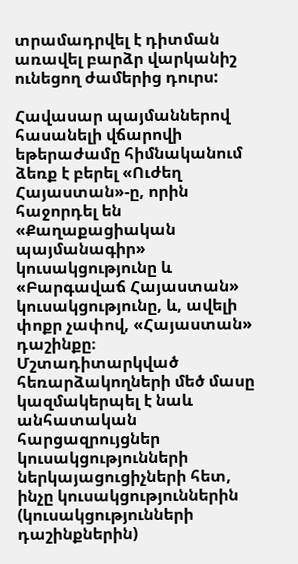տրամադրվել է դիտման առավել բարձր վարկանիշ ունեցող ժամերից դուրս:

Հավասար պայմաններով հասանելի վճարովի եթերաժամը հիմնականում ձեռք է բերել «Ուժեղ Հայաստան»-ը, որին հաջորդել են «Քաղաքացիական պայմանագիր» կուսակցությունը և «Բարգավաճ Հայաստան» կուսակցությունը, և, ավելի փոքր չափով, «Հայաստան» դաշինքը։ Մշտադիտարկված հեռարձակողների մեծ մասը կազմակերպել է նաև անհատական հարցազրույցներ կուսակցությունների ներկայացուցիչների հետ, ինչը կուսակցություններին (կուսակցությունների դաշինքներին)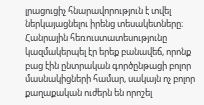լրացուցիչ հնարավորություն է տվել ներկայացնելու իրենց տեսակետները։ Հանրային հեռուստատեսությունը կազմակերպել էր երեք բանավեճ, որոնք բաց էին ընտրական գործընթացի բոլոր մասնակիցների համար, սակայն ոչ բոլոր քաղաքական ուժերն են որոշել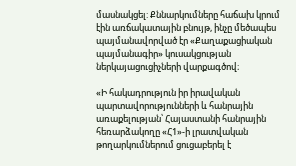մասնակցել: Քննարկումները հաճախ կրում էին առճակատային բնույթ, ինչը մեծապես պայմանավորված էր «Քաղաքացիական պայմանագիր» կուսակցության ներկայացուցիչների վարքագծով։

«Ի հակադրություն իր իրավական պարտավորությունների և հանրային առաքելության՝ Հայաստանի հանրային հեռարձակողը «Հ1»-ի լրատվական թողարկումներում ցուցաբերել է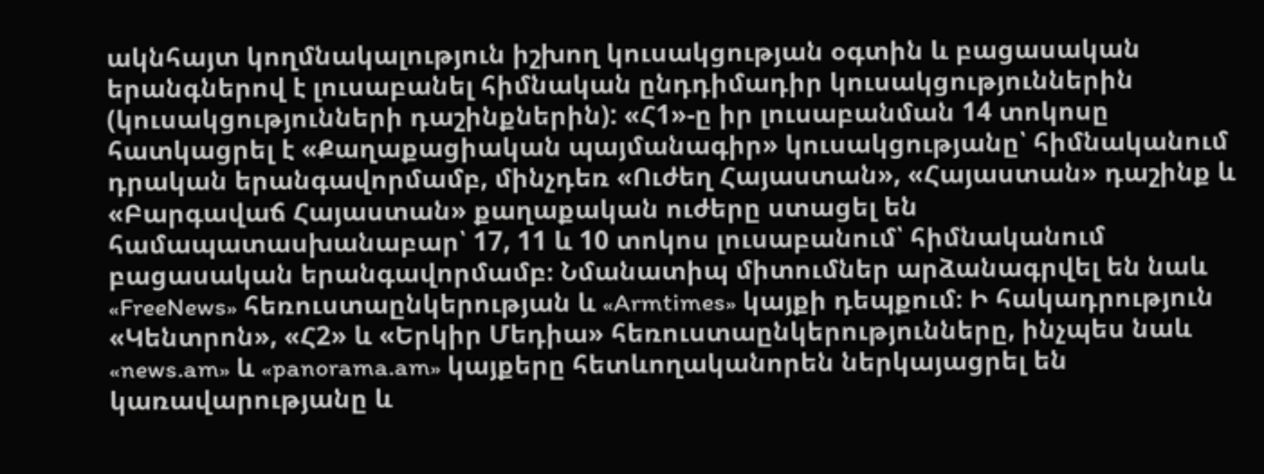ակնհայտ կողմնակալություն իշխող կուսակցության օգտին և բացասական երանգներով է լուսաբանել հիմնական ընդդիմադիր կուսակցություններին (կուսակցությունների դաշինքներին): «Հ1»-ը իր լուսաբանման 14 տոկոսը հատկացրել է «Քաղաքացիական պայմանագիր» կուսակցությանը՝ հիմնականում դրական երանգավորմամբ, մինչդեռ «Ուժեղ Հայաստան», «Հայաստան» դաշինք և «Բարգավաճ Հայաստան» քաղաքական ուժերը ստացել են համապատասխանաբար՝ 17, 11 և 10 տոկոս լուսաբանում՝ հիմնականում բացասական երանգավորմամբ։ Նմանատիպ միտումներ արձանագրվել են նաև «FreeNews» հեռուստաընկերության և «Armtimes» կայքի դեպքում։ Ի հակադրություն «Կենտրոն», «Հ2» և «Երկիր Մեդիա» հեռուստաընկերությունները, ինչպես նաև «news.am» և «panorama.am» կայքերը հետևողականորեն ներկայացրել են կառավարությանը և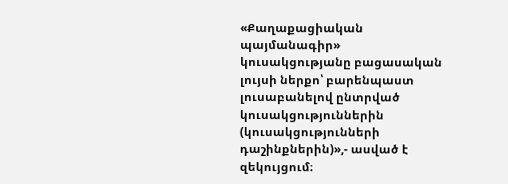«Քաղաքացիական պայմանագիր» կուսակցությանը բացասական լույսի ներքո՝ բարենպաստ լուսաբանելով ընտրված կուսակցություններին (կուսակցությունների դաշինքներին)»,- ասված է զեկույցում։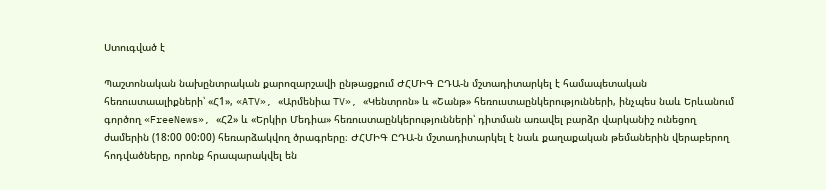Ստուգված է

Պաշտոնական նախընտրական քարոզարշավի ընթացքում ԺՀՄԻԳ ԸԴԱ-ն մշտադիտարկել է համապետական հեռուստաալիքների՝ «Հ1», «ATV», «Արմենիա TV», «Կենտրոն» և «Շանթ» հեռուստաընկերությունների, ինչպես նաև Երևանում գործող «FreeNews», «Հ2» և «Երկիր Մեդիա» հեռուստաընկերությունների՝ դիտման առավել բարձր վարկանիշ ունեցող ժամերին (18:00 00:00) հեռարձակվող ծրագրերը։ ԺՀՄԻԳ ԸԴԱ-ն մշտադիտարկել է նաև քաղաքական թեմաներին վերաբերող հոդվածները, որոնք հրապարակվել են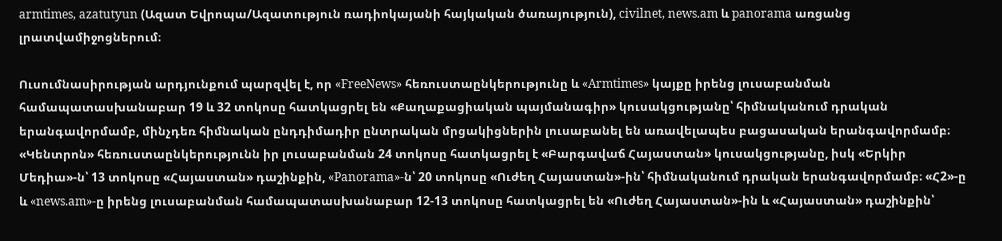armtimes, azatutyun (Ազատ Եվրոպա/Ազատություն ռադիոկայանի հայկական ծառայություն), civilnet, news.am և panorama առցանց լրատվամիջոցներում։

Ուսումնասիրության արդյունքում պարզվել է, որ «FreeNews» հեռուստաընկերությունը և «Armtimes» կայքը իրենց լուսաբանման համապատասխանաբար 19 և 32 տոկոսը հատկացրել են «Քաղաքացիական պայմանագիր» կուսակցությանը՝ հիմնականում դրական երանգավորմամբ, մինչդեռ հիմնական ընդդիմադիր ընտրական մրցակիցներին լուսաբանել են առավելապես բացասական երանգավորմամբ։ «Կենտրոն» հեռուստաընկերությունն իր լուսաբանման 24 տոկոսը հատկացրել է «Բարգավաճ Հայաստան» կուսակցությանը, իսկ «Երկիր Մեդիա»-ն՝ 13 տոկոսը «Հայաստան» դաշինքին, «Panorama»-ն՝ 20 տոկոսը «Ուժեղ Հայաստան»-ին՝ հիմնականում դրական երանգավորմամբ։ «Հ2»-ը և «news.am»-ը իրենց լուսաբանման համապատասխանաբար 12-13 տոկոսը հատկացրել են «Ուժեղ Հայաստան»-ին և «Հայաստան» դաշինքին՝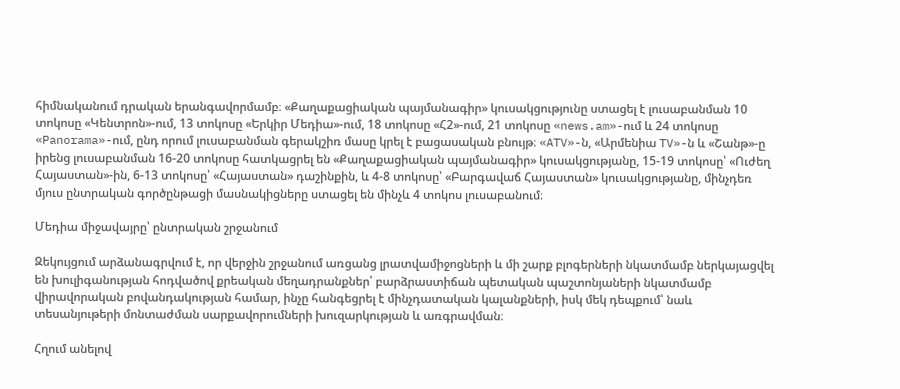հիմնականում դրական երանգավորմամբ։ «Քաղաքացիական պայմանագիր» կուսակցությունը ստացել է լուսաբանման 10 տոկոսը «Կենտրոն»-ում, 13 տոկոսը «Երկիր Մեդիա»-ում, 18 տոկոսը «Հ2»-ում, 21 տոկոսը «news.am»-ում և 24 տոկոսը «Panorama»-ում, ընդ որում լուսաբանման գերակշիռ մասը կրել է բացասական բնույթ։ «ATV»-ն, «Արմենիա TV»-ն և «Շանթ»-ը իրենց լուսաբանման 16-20 տոկոսը հատկացրել են «Քաղաքացիական պայմանագիր» կուսակցությանը, 15-19 տոկոսը՝ «Ուժեղ Հայաստան»-ին, 6-13 տոկոսը՝ «Հայաստան» դաշինքին, և 4-8 տոկոսը՝ «Բարգավաճ Հայաստան» կուսակցությանը, մինչդեռ մյուս ընտրական գործընթացի մասնակիցները ստացել են մինչև 4 տոկոս լուսաբանում։

Մեդիա միջավայրը՝ ընտրական շրջանում

Զեկույցում արձանագրվում է, որ վերջին շրջանում առցանց լրատվամիջոցների և մի շարք բլոգերների նկատմամբ ներկայացվել են խուլիգանության հոդվածով քրեական մեղադրանքներ՝ բարձրաստիճան պետական պաշտոնյաների նկատմամբ վիրավորական բովանդակության համար, ինչը հանգեցրել է մինչդատական կալանքների, իսկ մեկ դեպքում՝ նաև տեսանյութերի մոնտաժման սարքավորումների խուզարկության և առգրավման։

Հղում անելով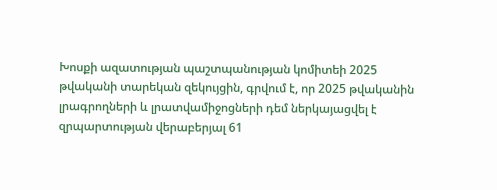Խոսքի ազատության պաշտպանության կոմիտեի 2025 թվականի տարեկան զեկույցին, գրվում է, որ 2025 թվականին լրագրողների և լրատվամիջոցների դեմ ներկայացվել է զրպարտության վերաբերյալ 61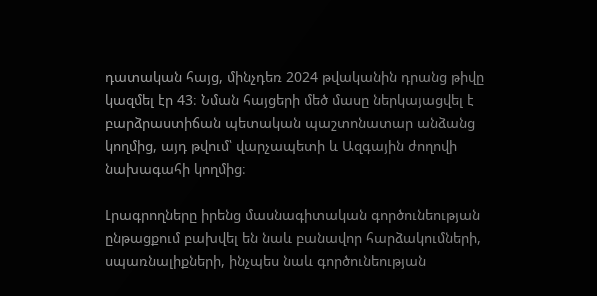դատական հայց, մինչդեռ 2024 թվականին դրանց թիվը կազմել էր 43։ Նման հայցերի մեծ մասը ներկայացվել է բարձրաստիճան պետական պաշտոնատար անձանց կողմից, այդ թվում՝ վարչապետի և Ազգային ժողովի նախագահի կողմից։

Լրագրողները իրենց մասնագիտական գործունեության ընթացքում բախվել են նաև բանավոր հարձակումների, սպառնալիքների, ինչպես նաև գործունեության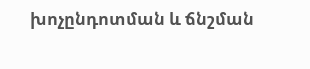խոչընդոտման և ճնշման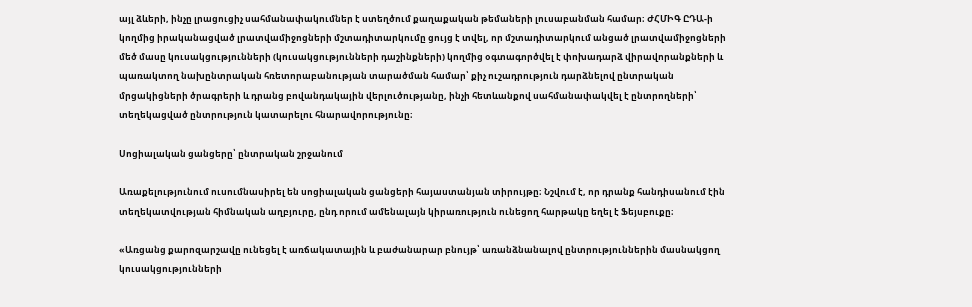այլ ձևերի, ինչը լրացուցիչ սահմանափակումներ է ստեղծում քաղաքական թեմաների լուսաբանման համար։ ԺՀՄԻԳ ԸԴԱ-ի կողմից իրականացված լրատվամիջոցների մշտադիտարկումը ցույց է տվել, որ մշտադիտարկում անցած լրատվամիջոցների մեծ մասը կուսակցությունների (կուսակցությունների դաշինքների) կողմից օգտագործվել է փոխադարձ վիրավորանքների և պառակտող նախընտրական հռետորաբանության տարածման համար՝ քիչ ուշադրություն դարձնելով ընտրական մրցակիցների ծրագրերի և դրանց բովանդակային վերլուծությանը, ինչի հետևանքով սահմանափակվել է ընտրողների՝ տեղեկացված ընտրություն կատարելու հնարավորությունը։

Սոցիալական ցանցերը՝ ընտրական շրջանում

Առաքելությունում ուսումնասիրել են սոցիալական ցանցերի հայաստանյան տիրույթը։ Նշվում է, որ դրանք հանդիսանում էին տեղեկատվության հիմնական աղբյուրը, ընդ որում ամենալայն կիրառություն ունեցող հարթակը եղել է Ֆեյսբուքը։

«Առցանց քարոզարշավը ունեցել է առճակատային և բաժանարար բնույթ՝ առանձնանալով ընտրություններին մասնակցող կուսակցությունների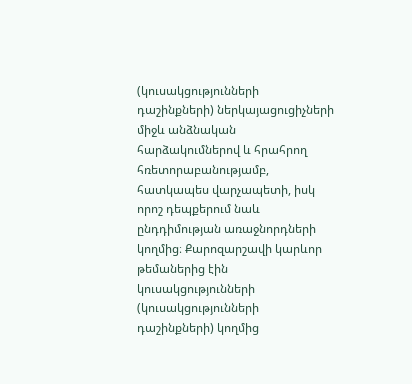(կուսակցությունների դաշինքների) ներկայացուցիչների միջև անձնական հարձակումներով և հրահրող հռետորաբանությամբ, հատկապես վարչապետի, իսկ որոշ դեպքերում նաև ընդդիմության առաջնորդների կողմից։ Քարոզարշավի կարևոր թեմաներից էին կուսակցությունների (կուսակցությունների դաշինքների) կողմից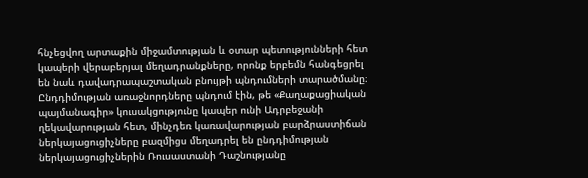հնչեցվող արտաքին միջամտության և օտար պետությունների հետ կապերի վերաբերյալ մեղադրանքները, որոնք երբեմն հանգեցրել են նաև դավադրապաշտական բնույթի պնդումների տարածմանը։ Ընդդիմության առաջնորդները պնդում էին, թե «Քաղաքացիական պայմանագիր» կուսակցությունը կապեր ունի Ադրբեջանի ղեկավարության հետ, մինչդեռ կառավարության բարձրաստիճան ներկայացուցիչները բազմիցս մեղադրել են ընդդիմության ներկայացուցիչներին Ռուսաստանի Դաշնությանը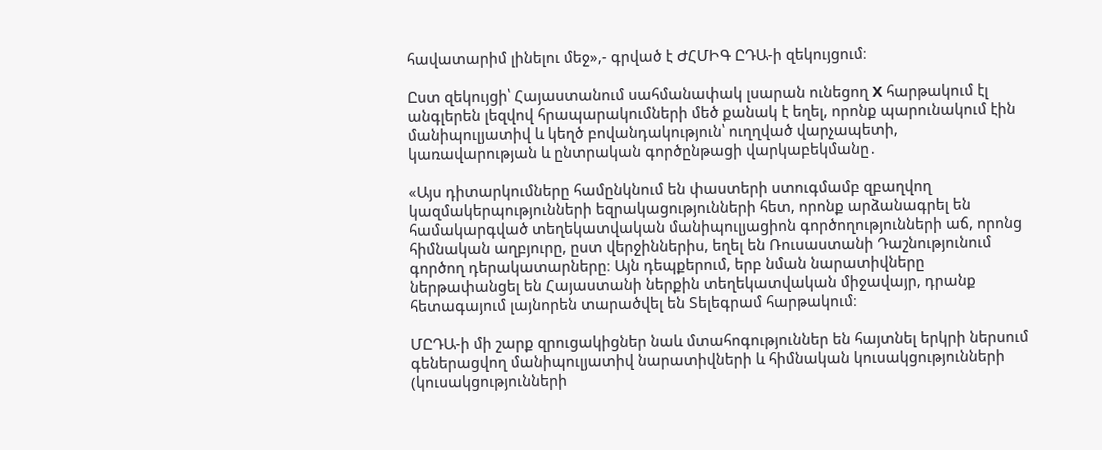հավատարիմ լինելու մեջ»,- գրված է ԺՀՄԻԳ ԸԴԱ-ի զեկույցում։

Ըստ զեկույցի՝ Հայաստանում սահմանափակ լսարան ունեցող X հարթակում էլ անգլերեն լեզվով հրապարակումների մեծ քանակ է եղել, որոնք պարունակում էին մանիպուլյատիվ և կեղծ բովանդակություն՝ ուղղված վարչապետի, կառավարության և ընտրական գործընթացի վարկաբեկմանը․

«Այս դիտարկումները համընկնում են փաստերի ստուգմամբ զբաղվող կազմակերպությունների եզրակացությունների հետ, որոնք արձանագրել են համակարգված տեղեկատվական մանիպուլյացիոն գործողությունների աճ, որոնց հիմնական աղբյուրը, ըստ վերջիններիս, եղել են Ռուսաստանի Դաշնությունում գործող դերակատարները։ Այն դեպքերում, երբ նման նարատիվները ներթափանցել են Հայաստանի ներքին տեղեկատվական միջավայր, դրանք հետագայում լայնորեն տարածվել են Տելեգրամ հարթակում։

ՄԸԴԱ-ի մի շարք զրուցակիցներ նաև մտահոգություններ են հայտնել երկրի ներսում գեներացվող մանիպուլյատիվ նարատիվների և հիմնական կուսակցությունների (կուսակցությունների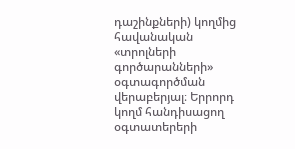դաշինքների) կողմից հավանական «տրոլների գործարանների» օգտագործման վերաբերյալ։ Երրորդ կողմ հանդիսացող օգտատերերի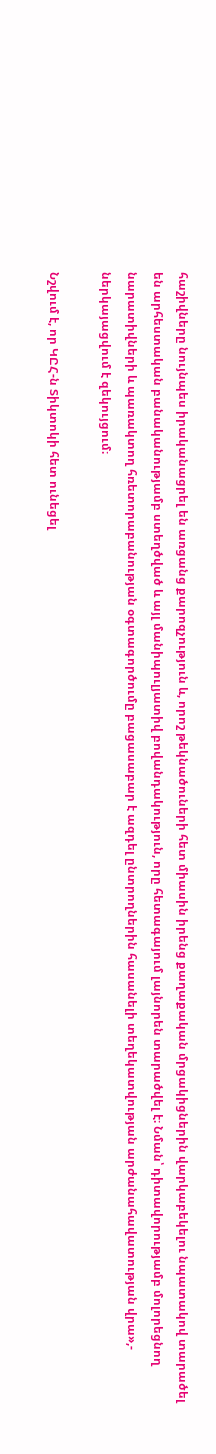հաշիվները նույնպես իրականացրել են առցանց քարոզչություն և, որոշ թեկնածուների հետ միասին իրենց քաղաքական մրցակիցներին վարկաբեկելու նպատակով տարածել են արհեստական բանականությամբ ստեղծված և այլ մանիպուլյատիվ բովանդակություն, որը հետագայում լայնորեն տարածվել է։ Նման՝ դիտավորությամբ մոլորեցնող նարատիվների և պառակտող հռետորաբանության օգտագործումը բացասաբար է ազդել ընտրողներին հասանելի տեղեկատվության արժանահավատության վրա»,- ներկայացվում է զեկույցում։

Նշվում է, որ ԿԸՀ-ն Տիկտոկի հետ ունեցել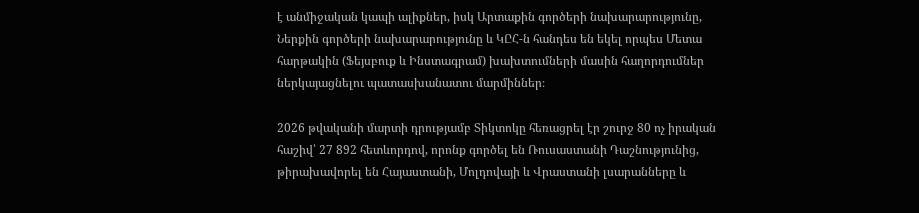է անմիջական կապի ալիքներ, իսկ Արտաքին գործերի նախարարությունը, Ներքին գործերի նախարարությունը և ԿԸՀ-ն հանդես են եկել որպես Մետա հարթակին (Ֆեյսբուք և Ինստագրամ) խախտումների մասին հաղորդումներ ներկայացնելու պատասխանատու մարմիններ։

2026 թվականի մարտի դրությամբ Տիկտոկը հեռացրել էր շուրջ 80 ոչ իրական հաշիվ՝ 27 892 հետևորդով, որոնք գործել են Ռուսաստանի Դաշնությունից, թիրախավորել են Հայաստանի, Մոլդովայի և Վրաստանի լսարանները և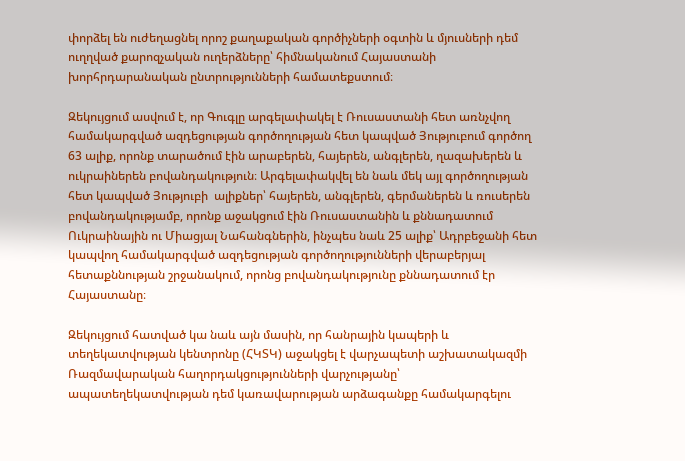փորձել են ուժեղացնել որոշ քաղաքական գործիչների օգտին և մյուսների դեմ ուղղված քարոզչական ուղերձները՝ հիմնականում Հայաստանի խորհրդարանական ընտրությունների համատեքստում։

Զեկույցում ասվում է, որ Գուգլը արգելափակել է Ռուսաստանի հետ առնչվող համակարգված ազդեցության գործողության հետ կապված Յություբում գործող 63 ալիք, որոնք տարածում էին արաբերեն, հայերեն, անգլերեն, ղազախերեն և ուկրաիներեն բովանդակություն։ Արգելափակվել են նաև մեկ այլ գործողության հետ կապված Յություբի  ալիքներ՝ հայերեն, անգլերեն, գերմաներեն և ռուսերեն բովանդակությամբ, որոնք աջակցում էին Ռուսաստանին և քննադատում Ուկրաինային ու Միացյալ Նահանգներին, ինչպես նաև 25 ալիք՝ Ադրբեջանի հետ կապվող համակարգված ազդեցության գործողությունների վերաբերյալ հետաքննության շրջանակում, որոնց բովանդակությունը քննադատում էր Հայաստանը։

Զեկույցում հատված կա նաև այն մասին, որ հանրային կապերի և տեղեկատվության կենտրոնը (ՀԿՏԿ) աջակցել է վարչապետի աշխատակազմի Ռազմավարական հաղորդակցությունների վարչությանը՝ ապատեղեկատվության դեմ կառավարության արձագանքը համակարգելու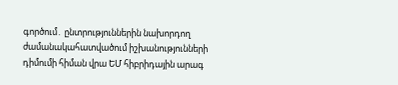գործում․ ընտրություններին նախորդող ժամանակահատվածում իշխանությունների դիմումի հիման վրա ԵՄ հիբրիդային արագ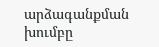արձագանքման խումբը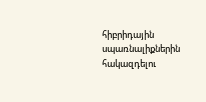հիբրիդային սպառնալիքներին հակազդելու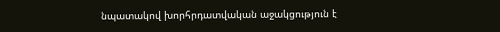նպատակով խորհրդատվական աջակցություն է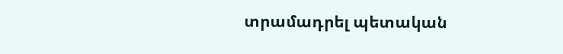տրամադրել պետական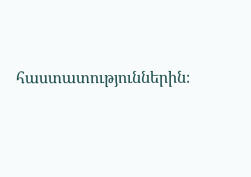հաստատություններին։